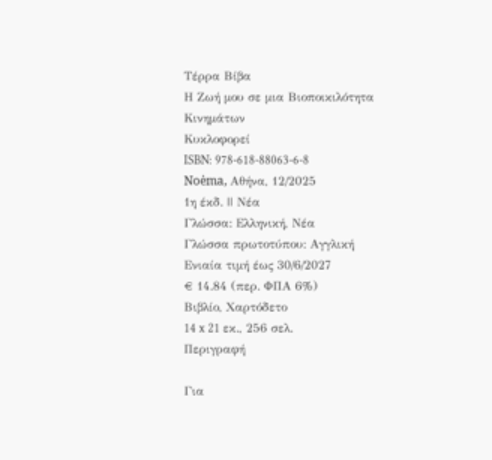Τέρρα Βίβα
Η Ζωή μου σε μια Βιοποικιλότητα Κινημάτων
Κυκλοφορεί
ISBN: 978-618-88063-6-8
Noėma, Αθήνα, 12/2025
1η έκδ. || Νέα
Γλώσσα: Ελληνική, Νέα
Γλώσσα πρωτοτύπου: Αγγλική
Ενιαία τιμή έως 30/6/2027
€ 14.84 (περ. ΦΠΑ 6%)
Βιβλίο, Χαρτόδετο
14 x 21 εκ., 256 σελ.
Περιγραφή

Για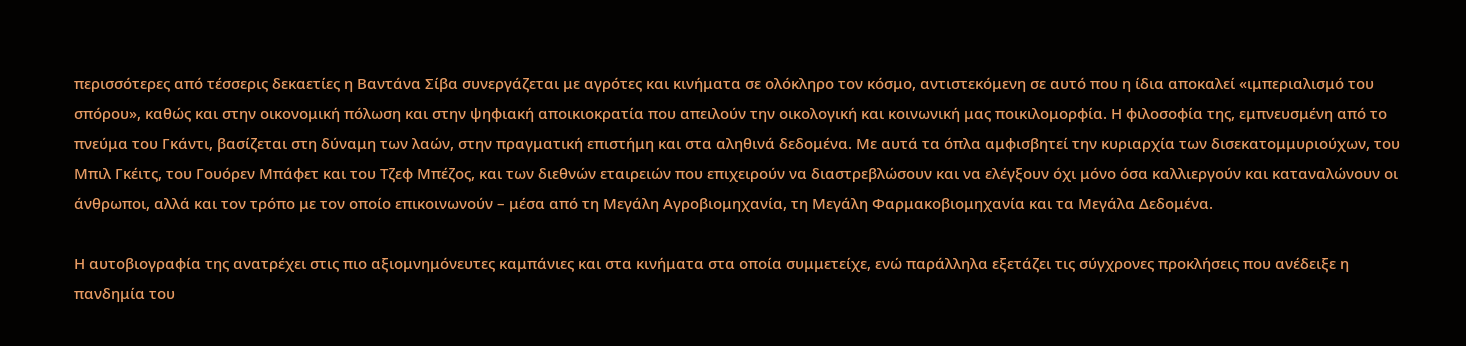περισσότερες από τέσσερις δεκαετίες η Βαντάνα Σίβα συνεργάζεται με αγρότες και κινήματα σε ολόκληρο τον κόσμο, αντιστεκόμενη σε αυτό που η ίδια αποκαλεί «ιμπεριαλισμό του σπόρου», καθώς και στην οικονομική πόλωση και στην ψηφιακή αποικιοκρατία που απειλούν την οικολογική και κοινωνική μας ποικιλομορφία. Η φιλοσοφία της, εμπνευσμένη από το πνεύμα του Γκάντι, βασίζεται στη δύναμη των λαών, στην πραγματική επιστήμη και στα αληθινά δεδομένα. Με αυτά τα όπλα αμφισβητεί την κυριαρχία των δισεκατομμυριούχων, του Μπιλ Γκέιτς, του Γουόρεν Μπάφετ και του Τζεφ Μπέζος, και των διεθνών εταιρειών που επιχειρούν να διαστρεβλώσουν και να ελέγξουν όχι μόνο όσα καλλιεργούν και καταναλώνουν οι άνθρωποι, αλλά και τον τρόπο με τον οποίο επικοινωνούν – μέσα από τη Μεγάλη Αγροβιομηχανία, τη Μεγάλη Φαρμακοβιομηχανία και τα Μεγάλα Δεδομένα.

Η αυτοβιογραφία της ανατρέχει στις πιο αξιομνημόνευτες καμπάνιες και στα κινήματα στα οποία συμμετείχε, ενώ παράλληλα εξετάζει τις σύγχρονες προκλήσεις που ανέδειξε η πανδημία του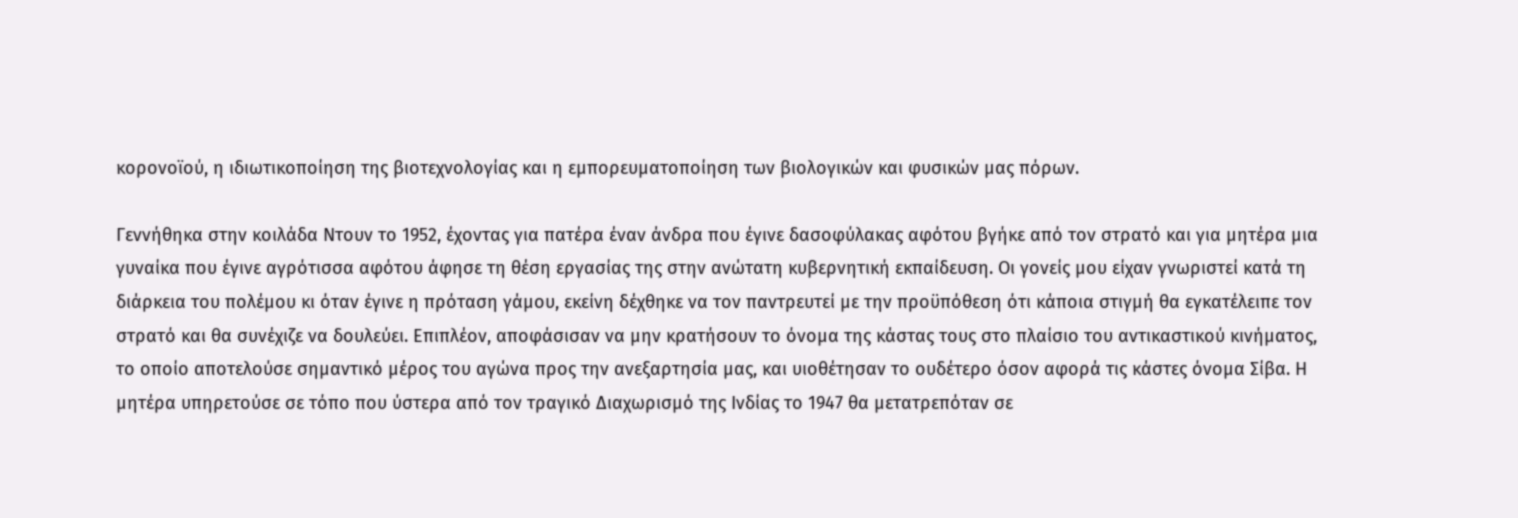κορονοϊού, η ιδιωτικοποίηση της βιοτεχνολογίας και η εμπορευματοποίηση των βιολογικών και φυσικών μας πόρων.

Γεννήθηκα στην κοιλάδα Ντουν το 1952, έχοντας για πατέρα έναν άνδρα που έγινε δασοφύλακας αφότου βγήκε από τον στρατό και για μητέρα μια γυναίκα που έγινε αγρότισσα αφότου άφησε τη θέση εργασίας της στην ανώτατη κυβερνητική εκπαίδευση. Οι γονείς μου είχαν γνωριστεί κατά τη διάρκεια του πολέμου κι όταν έγινε η πρόταση γάμου, εκείνη δέχθηκε να τον παντρευτεί με την προϋπόθεση ότι κάποια στιγμή θα εγκατέλειπε τον στρατό και θα συνέχιζε να δουλεύει. Επιπλέον, αποφάσισαν να μην κρατήσουν το όνομα της κάστας τους στο πλαίσιο του αντικαστικού κινήματος, το οποίο αποτελούσε σημαντικό μέρος του αγώνα προς την ανεξαρτησία μας, και υιοθέτησαν το ουδέτερο όσον αφορά τις κάστες όνομα Σίβα. Η μητέρα υπηρετούσε σε τόπο που ύστερα από τον τραγικό Διαχωρισμό της Ινδίας το 1947 θα μετατρεπόταν σε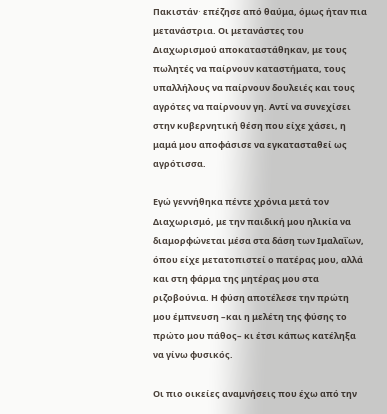Πακιστάν∙ επέζησε από θαύμα, όμως ήταν πια μετανάστρια. Οι μετανάστες του Διαχωρισμού αποκαταστάθηκαν, με τους πωλητές να παίρνουν καταστήματα, τους υπαλλήλους να παίρνουν δουλειές και τους αγρότες να παίρνουν γη. Αντί να συνεχίσει στην κυβερνητική θέση που είχε χάσει, η μαμά μου αποφάσισε να εγκατασταθεί ως αγρότισσα.

Εγώ γεννήθηκα πέντε χρόνια μετά τον Διαχωρισμό, με την παιδική μου ηλικία να διαμορφώνεται μέσα στα δάση των Ιμαλαΐων, όπου είχε μετατοπιστεί ο πατέρας μου, αλλά και στη φάρμα της μητέρας μου στα ριζοβούνια. Η φύση αποτέλεσε την πρώτη μου έμπνευση –και η μελέτη της φύσης το πρώτο μου πάθος– κι έτσι κάπως κατέληξα να γίνω φυσικός.

Οι πιο οικείες αναμνήσεις που έχω από την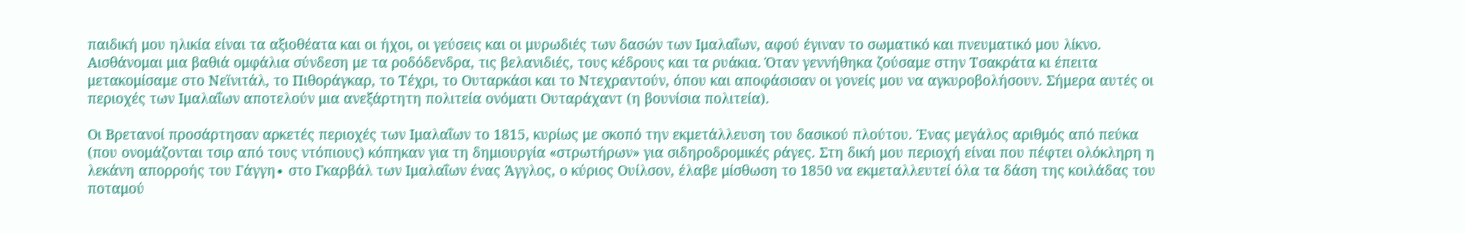παιδική μου ηλικία είναι τα αξιοθέατα και οι ήχοι, οι γεύσεις και οι μυρωδιές των δασών των Ιμαλαΐων, αφού έγιναν το σωματικό και πνευματικό μου λίκνο. Αισθάνομαι μια βαθιά ομφάλια σύνδεση με τα ροδόδενδρα, τις βελανιδιές, τους κέδρους και τα ρυάκια. Όταν γεννήθηκα ζούσαμε στην Τσακράτα κι έπειτα μετακομίσαμε στο Νεϊνιτάλ, το Πιθοράγκαρ, το Τέχρι, το Ουταρκάσι και το Ντεχραντούν, όπου και αποφάσισαν οι γονείς μου να αγκυροβολήσουν. Σήμερα αυτές οι περιοχές των Ιμαλαΐων αποτελούν μια ανεξάρτητη πολιτεία ονόματι Ουταράχαντ (η βουνίσια πολιτεία).

Οι Βρετανοί προσάρτησαν αρκετές περιοχές των Ιμαλαΐων το 1815, κυρίως με σκοπό την εκμετάλλευση του δασικού πλούτου. Ένας μεγάλος αριθμός από πεύκα (που ονομάζονται τσιρ από τους ντόπιους) κόπηκαν για τη δημιουργία «στρωτήρων» για σιδηροδρομικές ράγες. Στη δική μου περιοχή είναι που πέφτει ολόκληρη η λεκάνη απορροής του Γάγγη∙ στο Γκαρβάλ των Ιμαλαΐων ένας Άγγλος, ο κύριος Ουίλσον, έλαβε μίσθωση το 1850 να εκμεταλλευτεί όλα τα δάση της κοιλάδας του ποταμού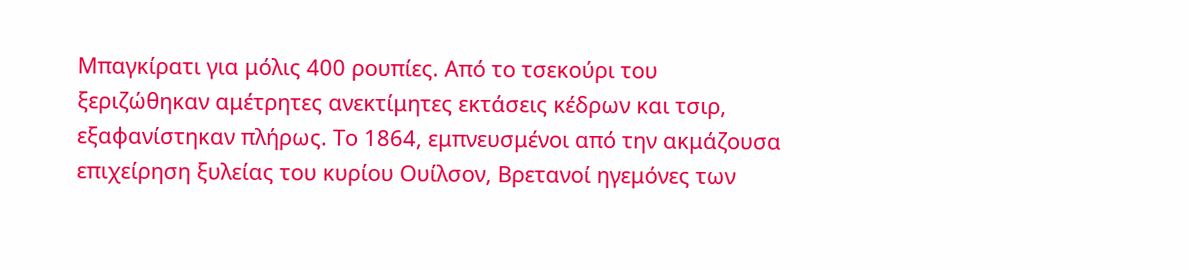Μπαγκίρατι για μόλις 400 ρουπίες. Από το τσεκούρι του ξεριζώθηκαν αμέτρητες ανεκτίμητες εκτάσεις κέδρων και τσιρ, εξαφανίστηκαν πλήρως. Το 1864, εμπνευσμένοι από την ακμάζουσα επιχείρηση ξυλείας του κυρίου Ουίλσον, Βρετανοί ηγεμόνες των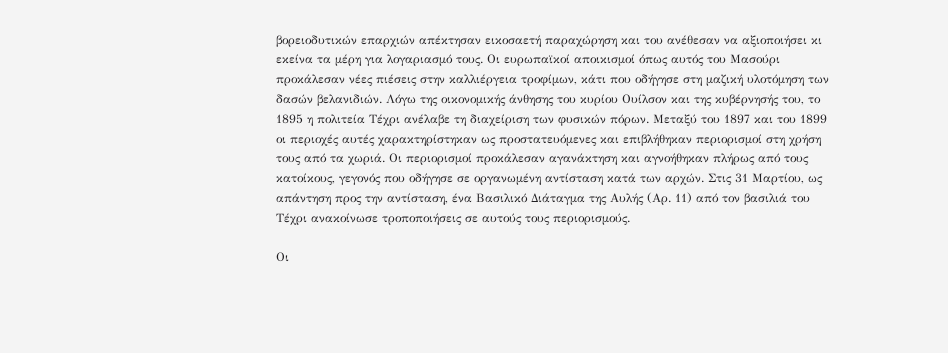βορειοδυτικών επαρχιών απέκτησαν εικοσαετή παραχώρηση και του ανέθεσαν να αξιοποιήσει κι εκείνα τα μέρη για λογαριασμό τους. Οι ευρωπαϊκοί αποικισμοί όπως αυτός του Μασούρι προκάλεσαν νέες πιέσεις στην καλλιέργεια τροφίμων, κάτι που οδήγησε στη μαζική υλοτόμηση των δασών βελανιδιών. Λόγω της οικονομικής άνθησης του κυρίου Ουίλσον και της κυβέρνησής του, το 1895 η πολιτεία Τέχρι ανέλαβε τη διαχείριση των φυσικών πόρων. Μεταξύ του 1897 και του 1899 οι περιοχές αυτές χαρακτηρίστηκαν ως προστατευόμενες και επιβλήθηκαν περιορισμοί στη χρήση τους από τα χωριά. Οι περιορισμοί προκάλεσαν αγανάκτηση και αγνοήθηκαν πλήρως από τους κατοίκους, γεγονός που οδήγησε σε οργανωμένη αντίσταση κατά των αρχών. Στις 31 Μαρτίου, ως απάντηση προς την αντίσταση, ένα Βασιλικό Διάταγμα της Αυλής (Αρ. 11) από τον βασιλιά του Τέχρι ανακοίνωσε τροποποιήσεις σε αυτούς τους περιορισμούς.

Οι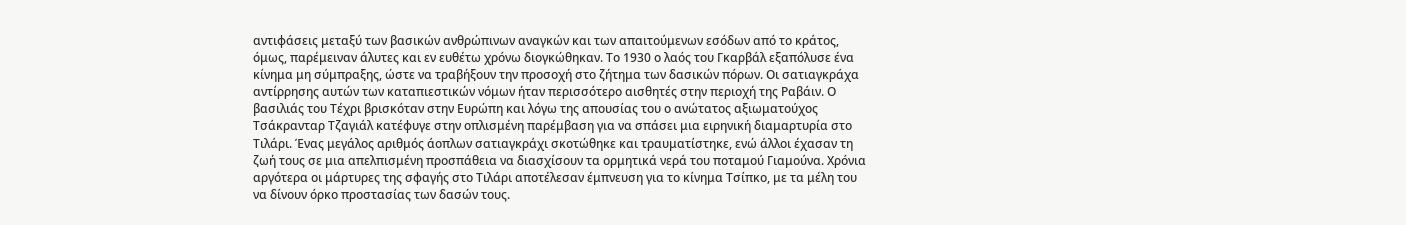αντιφάσεις μεταξύ των βασικών ανθρώπινων αναγκών και των απαιτούμενων εσόδων από το κράτος, όμως, παρέμειναν άλυτες και εν ευθέτω χρόνω διογκώθηκαν. Το 1930 ο λαός του Γκαρβάλ εξαπόλυσε ένα κίνημα μη σύμπραξης, ώστε να τραβήξουν την προσοχή στο ζήτημα των δασικών πόρων. Οι σατιαγκράχα αντίρρησης αυτών των καταπιεστικών νόμων ήταν περισσότερο αισθητές στην περιοχή της Ραβάιν. Ο βασιλιάς του Τέχρι βρισκόταν στην Ευρώπη και λόγω της απουσίας του ο ανώτατος αξιωματούχος Τσάκρανταρ Τζαγιάλ κατέφυγε στην οπλισμένη παρέμβαση για να σπάσει μια ειρηνική διαμαρτυρία στο Τιλάρι. Ένας μεγάλος αριθμός άοπλων σατιαγκράχι σκοτώθηκε και τραυματίστηκε, ενώ άλλοι έχασαν τη ζωή τους σε μια απελπισμένη προσπάθεια να διασχίσουν τα ορμητικά νερά του ποταμού Γιαμούνα. Χρόνια αργότερα οι μάρτυρες της σφαγής στο Τιλάρι αποτέλεσαν έμπνευση για το κίνημα Τσίπκο, με τα μέλη του να δίνουν όρκο προστασίας των δασών τους.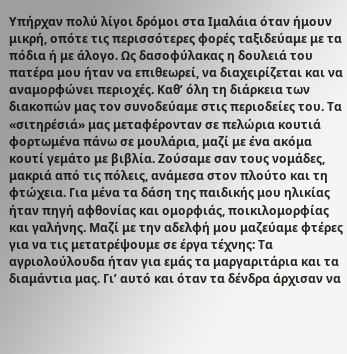Υπήρχαν πολύ λίγοι δρόμοι στα Ιμαλάια όταν ήμουν μικρή, οπότε τις περισσότερες φορές ταξιδεύαμε με τα πόδια ή με άλογο. Ως δασοφύλακας η δουλειά του πατέρα μου ήταν να επιθεωρεί, να διαχειρίζεται και να αναμορφώνει περιοχές. Καθ’ όλη τη διάρκεια των διακοπών μας τον συνοδεύαμε στις περιοδείες του. Τα «σιτηρέσιά» μας μεταφέρονταν σε πελώρια κουτιά φορτωμένα πάνω σε μουλάρια, μαζί με ένα ακόμα κουτί γεμάτο με βιβλία. Ζούσαμε σαν τους νομάδες, μακριά από τις πόλεις, ανάμεσα στον πλούτο και τη φτώχεια. Για μένα τα δάση της παιδικής μου ηλικίας ήταν πηγή αφθονίας και ομορφιάς, ποικιλομορφίας και γαλήνης. Μαζί με την αδελφή μου μαζεύαμε φτέρες για να τις μετατρέψουμε σε έργα τέχνης: Τα αγριολούλουδα ήταν για εμάς τα μαργαριτάρια και τα διαμάντια μας. Γι’ αυτό και όταν τα δένδρα άρχισαν να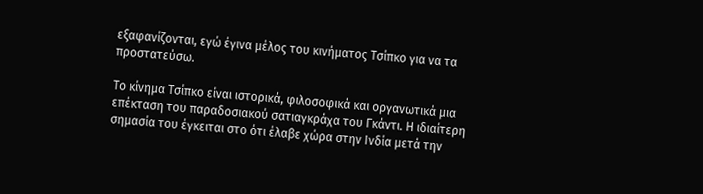εξαφανίζονται, εγώ έγινα μέλος του κινήματος Τσίπκο για να τα προστατεύσω.

Το κίνημα Τσίπκο είναι ιστορικά, φιλοσοφικά και οργανωτικά μια επέκταση του παραδοσιακού σατιαγκράχα του Γκάντι. Η ιδιαίτερη σημασία του έγκειται στο ότι έλαβε χώρα στην Ινδία μετά την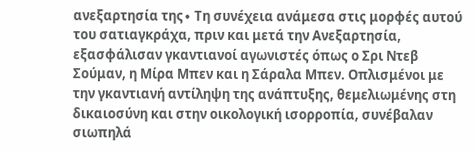ανεξαρτησία της∙ Τη συνέχεια ανάμεσα στις μορφές αυτού του σατιαγκράχα, πριν και μετά την Ανεξαρτησία, εξασφάλισαν γκαντιανοί αγωνιστές όπως ο Σρι Ντεβ Σούμαν, η Μίρα Μπεν και η Σάραλα Μπεν. Οπλισμένοι με την γκαντιανή αντίληψη της ανάπτυξης, θεμελιωμένης στη δικαιοσύνη και στην οικολογική ισορροπία, συνέβαλαν σιωπηλά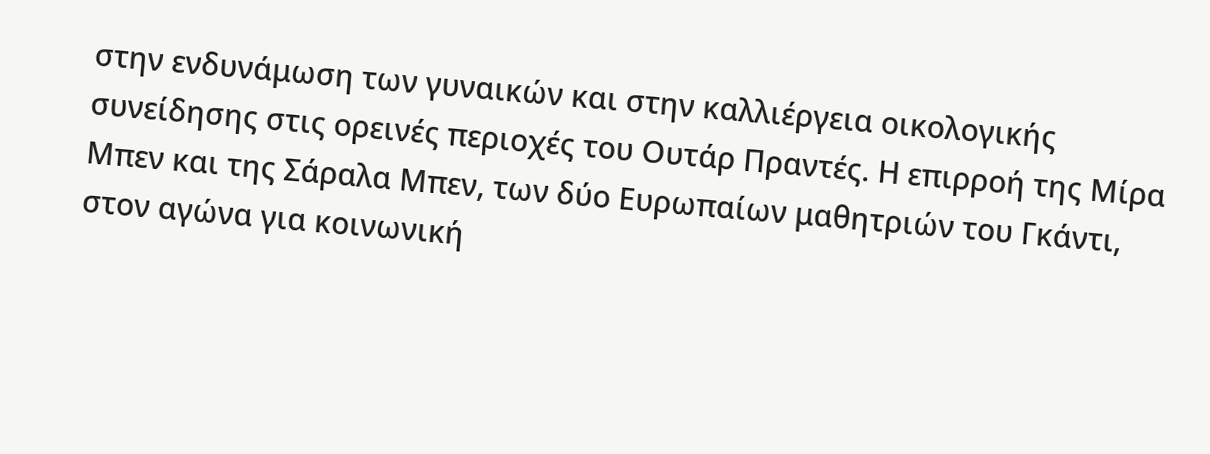στην ενδυνάμωση των γυναικών και στην καλλιέργεια οικολογικής συνείδησης στις ορεινές περιοχές του Ουτάρ Πραντές. Η επιρροή της Μίρα Μπεν και της Σάραλα Μπεν, των δύο Ευρωπαίων μαθητριών του Γκάντι, στον αγώνα για κοινωνική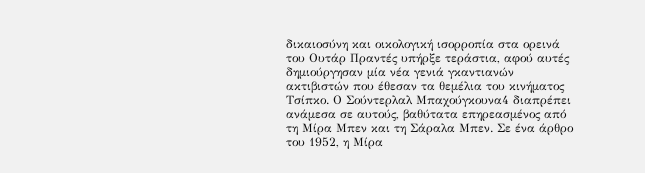δικαιοσύνη και οικολογική ισορροπία στα ορεινά του Ουτάρ Πραντές υπήρξε τεράστια, αφού αυτές δημιούργησαν μία νέα γενιά γκαντιανών ακτιβιστών που έθεσαν τα θεμέλια του κινήματος Τσίπκο. Ο Σούντερλαλ Μπαχούγκουνα4 διαπρέπει ανάμεσα σε αυτούς, βαθύτατα επηρεασμένος από τη Μίρα Μπεν και τη Σάραλα Μπεν. Σε ένα άρθρο του 1952, η Μίρα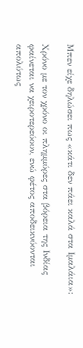Μπεν είχε δηλώσει πως «κάτι δεν πάει καλά στα Ιμαλάια»:

Χρόνο με τον χρόνο οι πλημμύρες στα βόρεια της Ινδίας φαίνεται να χειροτερεύουν, ενώ φέτος αποδεικνύονται απολύτως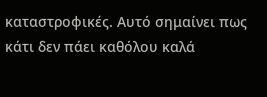καταστροφικές. Αυτό σημαίνει πως κάτι δεν πάει καθόλου καλά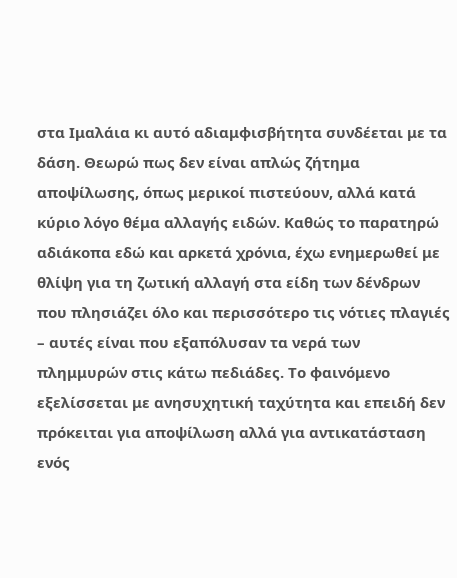στα Ιμαλάια κι αυτό αδιαμφισβήτητα συνδέεται με τα δάση. Θεωρώ πως δεν είναι απλώς ζήτημα αποψίλωσης, όπως μερικοί πιστεύουν, αλλά κατά κύριο λόγο θέμα αλλαγής ειδών. Καθώς το παρατηρώ αδιάκοπα εδώ και αρκετά χρόνια, έχω ενημερωθεί με θλίψη για τη ζωτική αλλαγή στα είδη των δένδρων που πλησιάζει όλο και περισσότερο τις νότιες πλαγιές – αυτές είναι που εξαπόλυσαν τα νερά των πλημμυρών στις κάτω πεδιάδες. Το φαινόμενο εξελίσσεται με ανησυχητική ταχύτητα και επειδή δεν πρόκειται για αποψίλωση αλλά για αντικατάσταση ενός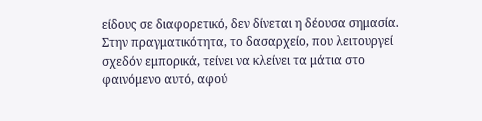είδους σε διαφορετικό, δεν δίνεται η δέουσα σημασία. Στην πραγματικότητα, το δασαρχείο, που λειτουργεί σχεδόν εμπορικά, τείνει να κλείνει τα μάτια στο φαινόμενο αυτό, αφού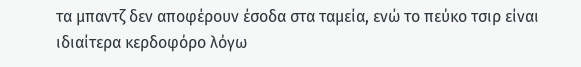τα μπαντζ δεν αποφέρουν έσοδα στα ταμεία, ενώ το πεύκο τσιρ είναι ιδιαίτερα κερδοφόρο λόγω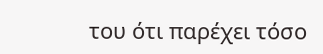του ότι παρέχει τόσο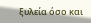ξυλεία όσο και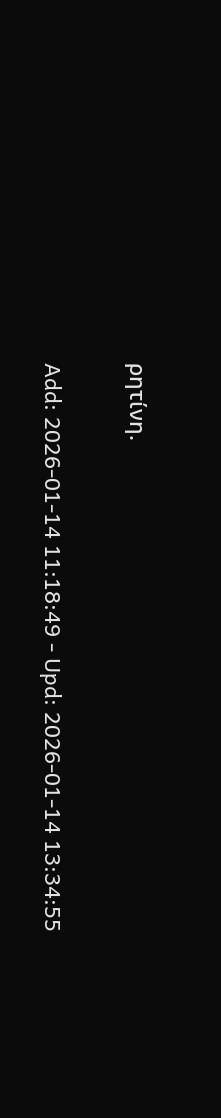ρητίνη.


Add: 2026-01-14 11:18:49 - Upd: 2026-01-14 13:34:55